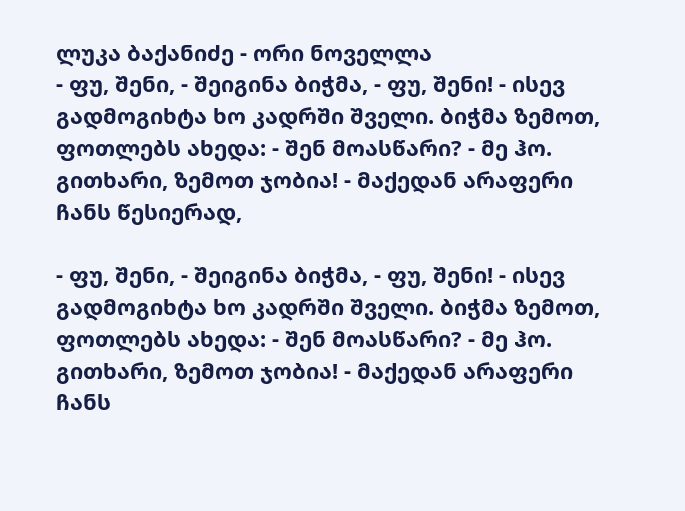ლუკა ბაქანიძე - ორი ნოველლა
- ფუ, შენი, - შეიგინა ბიჭმა, - ფუ, შენი! - ისევ გადმოგიხტა ხო კადრში შველი. ბიჭმა ზემოთ, ფოთლებს ახედა: - შენ მოასწარი? - მე ჰო. გითხარი, ზემოთ ჯობია! - მაქედან არაფერი ჩანს წესიერად,

- ფუ, შენი, - შეიგინა ბიჭმა, - ფუ, შენი! - ისევ გადმოგიხტა ხო კადრში შველი. ბიჭმა ზემოთ, ფოთლებს ახედა: - შენ მოასწარი? - მე ჰო. გითხარი, ზემოთ ჯობია! - მაქედან არაფერი ჩანს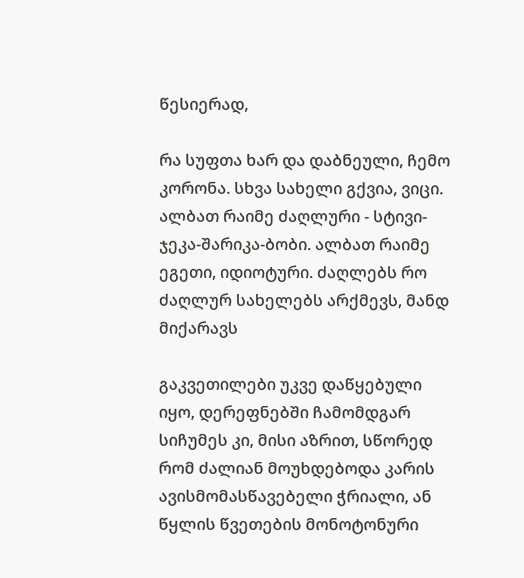წესიერად,

რა სუფთა ხარ და დაბნეული, ჩემო კორონა. სხვა სახელი გქვია, ვიცი. ალბათ რაიმე ძაღლური - სტივი-ჯეკა-შარიკა-ბობი. ალბათ რაიმე ეგეთი, იდიოტური. ძაღლებს რო ძაღლურ სახელებს არქმევს, მანდ მიქარავს

გაკვეთილები უკვე დაწყებული იყო, დერეფნებში ჩამომდგარ სიჩუმეს კი, მისი აზრით, სწორედ რომ ძალიან მოუხდებოდა კარის ავისმომასწავებელი ჭრიალი, ან წყლის წვეთების მონოტონური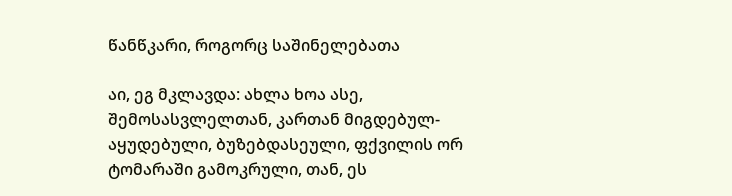წანწკარი, როგორც საშინელებათა

აი, ეგ მკლავდა: ახლა ხოა ასე, შემოსასვლელთან, კართან მიგდებულ-აყუდებული, ბუზებდასეული, ფქვილის ორ ტომარაში გამოკრული, თან, ეს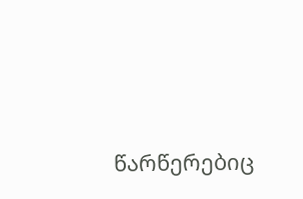წარწერებიც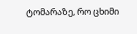ტომარაზე, რო ცხიმი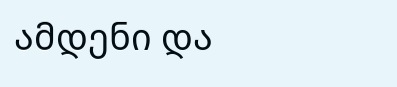ამდენი და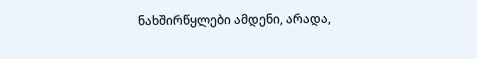ნახშირწყლები ამდენი, არადა,